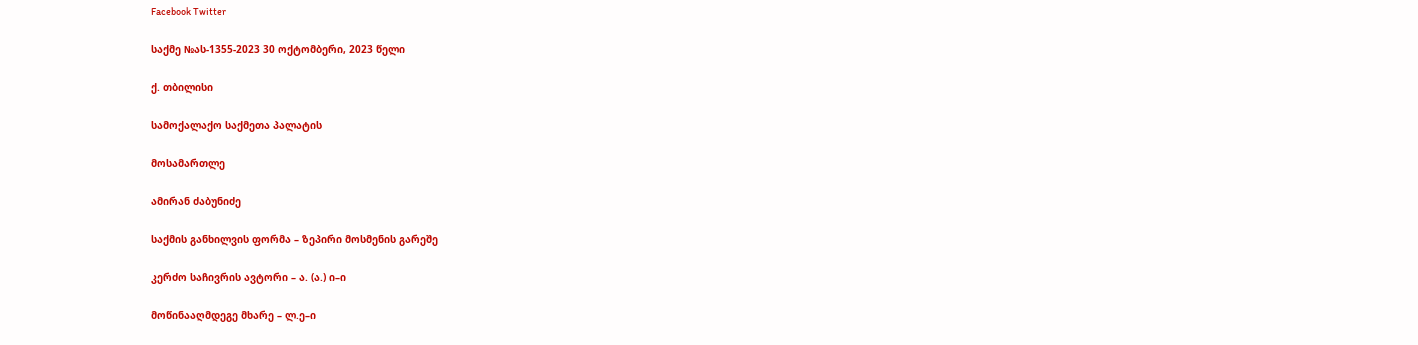Facebook Twitter

საქმე №ას-1355-2023 30 ოქტომბერი, 2023 წელი

ქ. თბილისი

სამოქალაქო საქმეთა პალატის

მოსამართლე

ამირან ძაბუნიძე

საქმის განხილვის ფორმა – ზეპირი მოსმენის გარეშე

კერძო საჩივრის ავტორი – ა. (ა.) ი–ი

მოწინააღმდეგე მხარე – ლ.ე–ი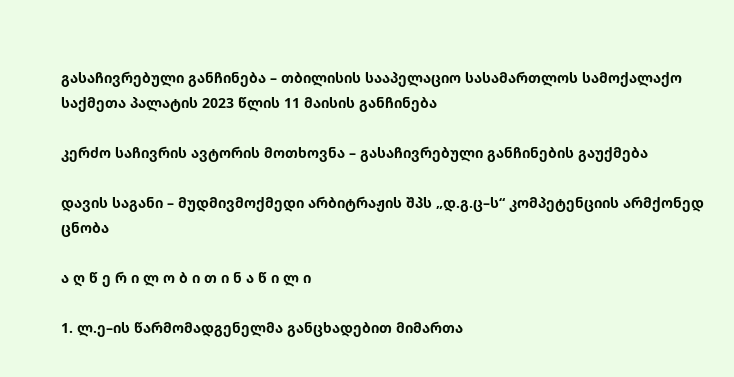გასაჩივრებული განჩინება – თბილისის სააპელაციო სასამართლოს სამოქალაქო საქმეთა პალატის 2023 წლის 11 მაისის განჩინება

კერძო საჩივრის ავტორის მოთხოვნა – გასაჩივრებული განჩინების გაუქმება

დავის საგანი – მუდმივმოქმედი არბიტრაჟის შპს „დ.გ.ც–ს“ კომპეტენციის არმქონედ ცნობა

ა ღ წ ე რ ი ლ ო ბ ი თ ი ნ ა წ ი ლ ი

1. ლ.ე–ის წარმომადგენელმა განცხადებით მიმართა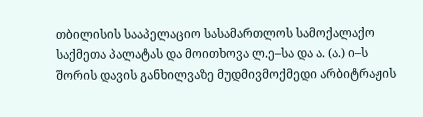თბილისის სააპელაციო სასამართლოს სამოქალაქო საქმეთა პალატას და მოითხოვა ლ.ე–სა და ა. (ა.) ი–ს შორის დავის განხილვაზე მუდმივმოქმედი არბიტრაჟის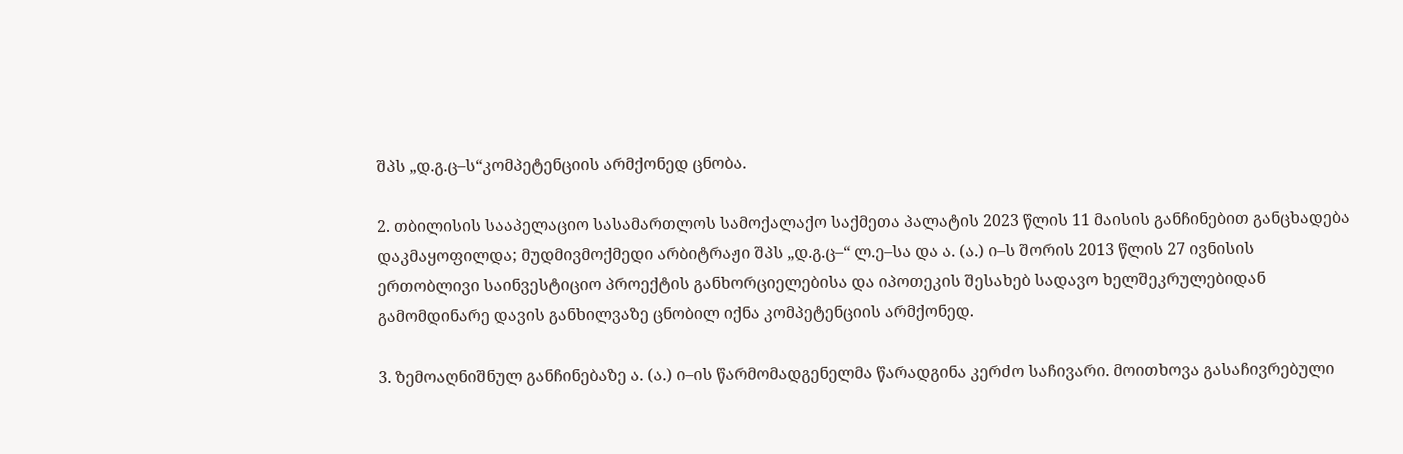შპს „დ.გ.ც–ს“კომპეტენციის არმქონედ ცნობა.

2. თბილისის სააპელაციო სასამართლოს სამოქალაქო საქმეთა პალატის 2023 წლის 11 მაისის განჩინებით განცხადება დაკმაყოფილდა; მუდმივმოქმედი არბიტრაჟი შპს „დ.გ.ც–“ ლ.ე–სა და ა. (ა.) ი–ს შორის 2013 წლის 27 ივნისის ერთობლივი საინვესტიციო პროექტის განხორციელებისა და იპოთეკის შესახებ სადავო ხელშეკრულებიდან გამომდინარე დავის განხილვაზე ცნობილ იქნა კომპეტენციის არმქონედ.

3. ზემოაღნიშნულ განჩინებაზე ა. (ა.) ი–ის წარმომადგენელმა წარადგინა კერძო საჩივარი. მოითხოვა გასაჩივრებული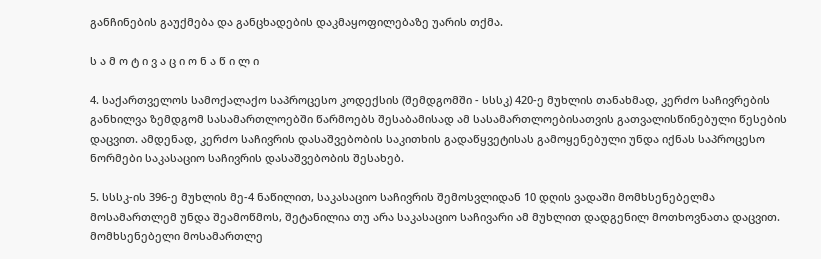განჩინების გაუქმება და განცხადების დაკმაყოფილებაზე უარის თქმა.

ს ა მ ო ტ ი ვ ა ც ი ო ნ ა წ ი ლ ი

4. საქართველოს სამოქალაქო საპროცესო კოდექსის (შემდგომში - სსსკ) 420-ე მუხლის თანახმად, კერძო საჩივრების განხილვა ზემდგომ სასამართლოებში წარმოებს შესაბამისად ამ სასამართლოებისათვის გათვალისწინებული წესების დაცვით. ამდენად, კერძო საჩივრის დასაშვებობის საკითხის გადაწყვეტისას გამოყენებული უნდა იქნას საპროცესო ნორმები საკასაციო საჩივრის დასაშვებობის შესახებ.

5. სსსკ-ის 396-ე მუხლის მე-4 ნაწილით, საკასაციო საჩივრის შემოსვლიდან 10 დღის ვადაში მომხსენებელმა მოსამართლემ უნდა შეამოწმოს, შეტანილია თუ არა საკასაციო საჩივარი ამ მუხლით დადგენილ მოთხოვნათა დაცვით. მომხსენებელი მოსამართლე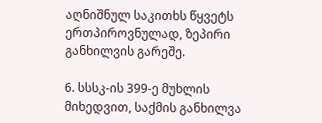აღნიშნულ საკითხს წყვეტს ერთპიროვნულად, ზეპირი განხილვის გარეშე.

6. სსსკ-ის 399-ე მუხლის მიხედვით, საქმის განხილვა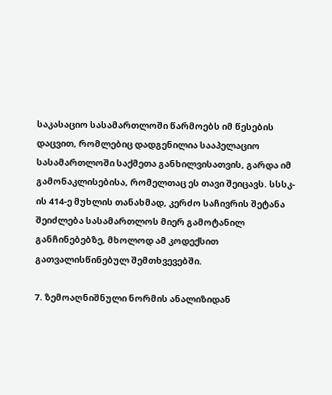საკასაციო სასამართლოში წარმოებს იმ წესების დაცვით, რომლებიც დადგენილია სააპელაციო სასამართლოში საქმეთა განხილვისათვის, გარდა იმ გამონაკლისებისა, რომელთაც ეს თავი შეიცავს. სსსკ-ის 414-ე მუხლის თანახმად, კერძო საჩივრის შეტანა შეიძლება სასამართლოს მიერ გამოტანილ განჩინებებზე, მხოლოდ ამ კოდექსით გათვალისწინებულ შემთხვევებში.

7. ზემოაღნიშნული ნორმის ანალიზიდან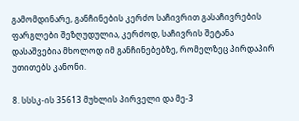გამომდინარე, განჩინების კერძო საჩივრით გასაჩივრების ფარგლები შეზღუდულია, კერძოდ, საჩივრის შეტანა დასაშვებია მხოლოდ იმ განჩინებებზე, რომელზეც პირდაპირ უთითებს კანონი.

8. სსსკ-ის 35613 მუხლის პირველი და მე-3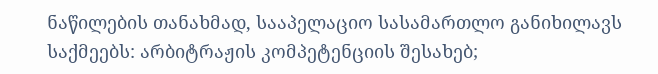ნაწილების თანახმად, სააპელაციო სასამართლო განიხილავს საქმეებს: არბიტრაჟის კომპეტენციის შესახებ;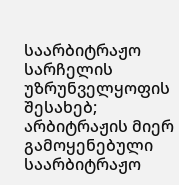საარბიტრაჟო სარჩელის უზრუნველყოფის შესახებ; არბიტრაჟის მიერ გამოყენებული საარბიტრაჟო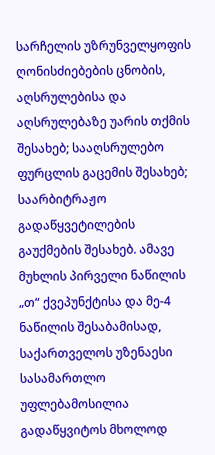სარჩელის უზრუნველყოფის ღონისძიებების ცნობის, აღსრულებისა და აღსრულებაზე უარის თქმის შესახებ; სააღსრულებო ფურცლის გაცემის შესახებ; საარბიტრაჟო გადაწყვეტილების გაუქმების შესახებ. ამავე მუხლის პირველი ნაწილის „თ“ ქვეპუნქტისა და მე-4 ნაწილის შესაბამისად, საქართველოს უზენაესი სასამართლო უფლებამოსილია გადაწყვიტოს მხოლოდ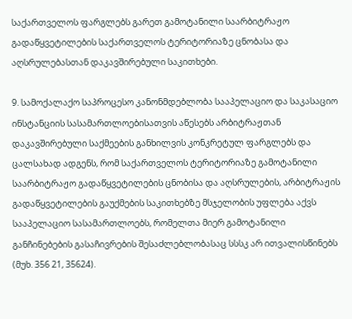საქართველოს ფარგლებს გარეთ გამოტანილი საარბიტრაჟო გადაწყვეტილების საქართველოს ტერიტორიაზე ცნობასა და აღსრულებასთან დაკავშირებული საკითხები.

9. სამოქალაქო საპროცესო კანონმდებლობა სააპელაციო და საკასაციო ინსტანციის სასამართლოებისათვის აწესებს არბიტრაჟთან დაკავშირებული საქმეების განხილვის კონკრეტულ ფარგლებს და ცალსახად ადგენს, რომ საქართველოს ტერიტორიაზე გამოტანილი საარბიტრაჟო გადაწყვეტილების ცნობისა და აღსრულების, არბიტრაჟის გადაწყვეტილების გაუქმების საკითხებზე მსჯელობის უფლება აქვს სააპელაციო სასამართლოებს, რომელთა მიერ გამოტანილი განჩინებების გასაჩივრების შესაძლებლობასაც სსსკ არ ითვალისწინებს (მუხ. 356 21, 35624).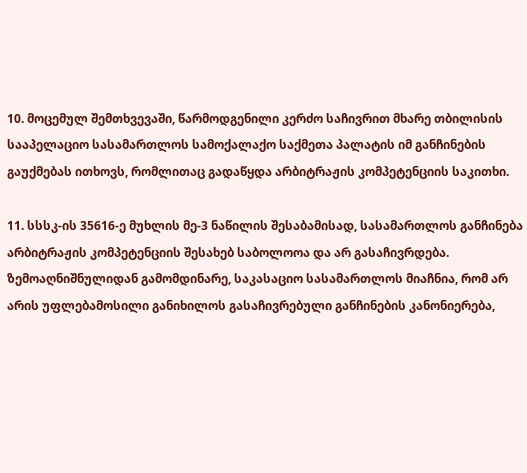10. მოცემულ შემთხვევაში, წარმოდგენილი კერძო საჩივრით მხარე თბილისის სააპელაციო სასამართლოს სამოქალაქო საქმეთა პალატის იმ განჩინების გაუქმებას ითხოვს, რომლითაც გადაწყდა არბიტრაჟის კომპეტენციის საკითხი.

11. სსსკ-ის 35616-ე მუხლის მე-3 ნაწილის შესაბამისად, სასამართლოს განჩინება არბიტრაჟის კომპეტენციის შესახებ საბოლოოა და არ გასაჩივრდება. ზემოაღნიშნულიდან გამომდინარე, საკასაციო სასამართლოს მიაჩნია, რომ არ არის უფლებამოსილი განიხილოს გასაჩივრებული განჩინების კანონიერება,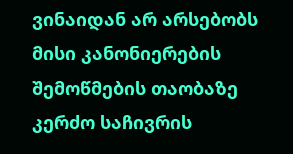ვინაიდან არ არსებობს მისი კანონიერების შემოწმების თაობაზე კერძო საჩივრის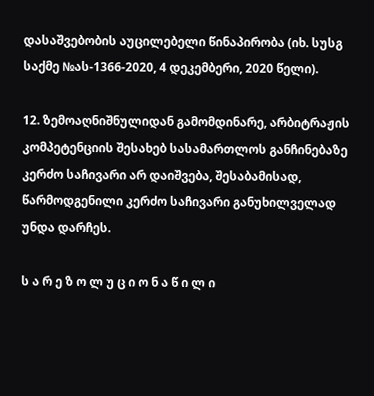დასაშვებობის აუცილებელი წინაპირობა (იხ. სუსგ საქმე №ას-1366-2020, 4 დეკემბერი, 2020 წელი).

12. ზემოაღნიშნულიდან გამომდინარე, არბიტრაჟის კომპეტენციის შესახებ სასამართლოს განჩინებაზე კერძო საჩივარი არ დაიშვება, შესაბამისად, წარმოდგენილი კერძო საჩივარი განუხილველად უნდა დარჩეს.

ს ა რ ე ზ ო ლ უ ც ი ო ნ ა წ ი ლ ი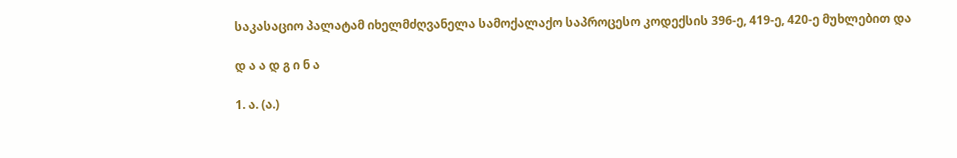საკასაციო პალატამ იხელმძღვანელა სამოქალაქო საპროცესო კოდექსის 396-ე, 419-ე, 420-ე მუხლებით და

დ ა ა დ გ ი ნ ა

1. ა. (ა.)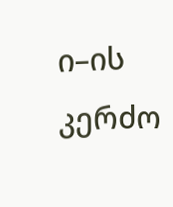ი–ის კერძო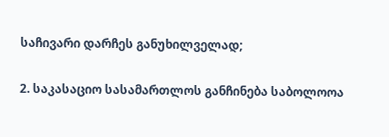საჩივარი დარჩეს განუხილველად;

2. საკასაციო სასამართლოს განჩინება საბოლოოა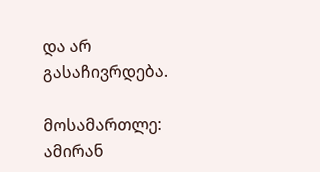და არ გასაჩივრდება.

მოსამართლე: ამირან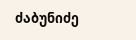ძაბუნიძე